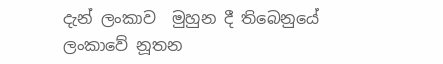දැන් ලංකාව  මුහුන දී තිබෙනුයේ ලංකාවේ නූතන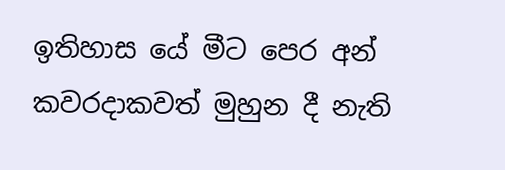ඉතිහාස යේ මීට පෙර අන් කවරදාකවත් මුහුන දී නැති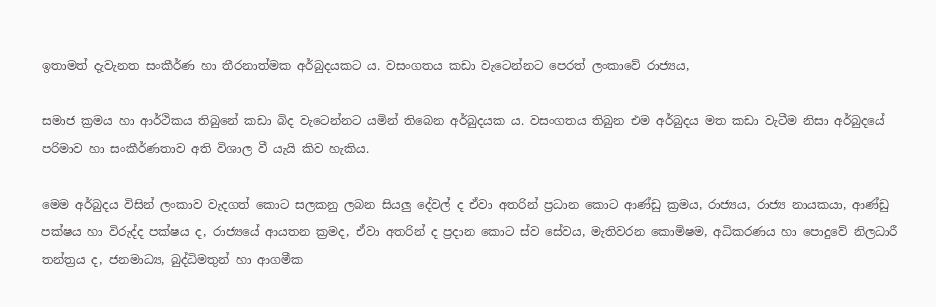ඉතාමත් දැවැනත සංකීර්ණ හා තීරනාත්මක අර්බුදයකට ය. වසංගතය කඩා වැටෙන්නට පෙරත් ලංකාවේ රාජ්‍යය,

සමාජ ක්‍රමය හා ආර්ථිකය තිබුනේ කඩා බිද වැටෙන්නට යමින් තිබෙන අර්බුදයක ය. වසංගතය තිබුන එම අර්බුදය මත කඩා වැටීම නිසා අර්බුදයේ පරිමාව හා සංකීර්ණතාව අති විශාල වී යැයි කිව හැකිය.

මෙම අර්බුදය විසින් ලංකාව වැදගත් කොට සලකනු ලබන සියලු දේවල් ද ඒවා අතරින් ප්‍රධාන කොට ආණ්ඩු ක්‍රමය, රාජ්‍යය, රාජ්‍ය නායකයා, ආණ්ඩු පක්ෂය හා විරුද්ද පක්ෂය ද, රාජ්‍යයේ ආයතන ක්‍රමද, ඒවා අතරින් ද ප්‍රදාන කොට ස්ව සේවය, මැතිවරන කොමිෂම, අධිකරණය හා පොදුවේ නිලධාරී තන්ත්‍රය ද, ජනමාධ්‍ය, බුද්ධිමතුන් හා ආගමීක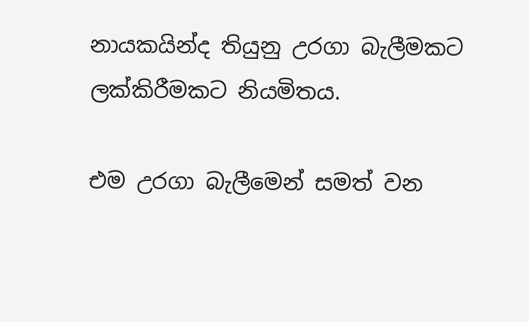නායකයින්ද තියුනු උරගා බැලීමකට ලක්කිරීමකට නියමිතය.

එම උරගා බැලීමෙන් සමත් වන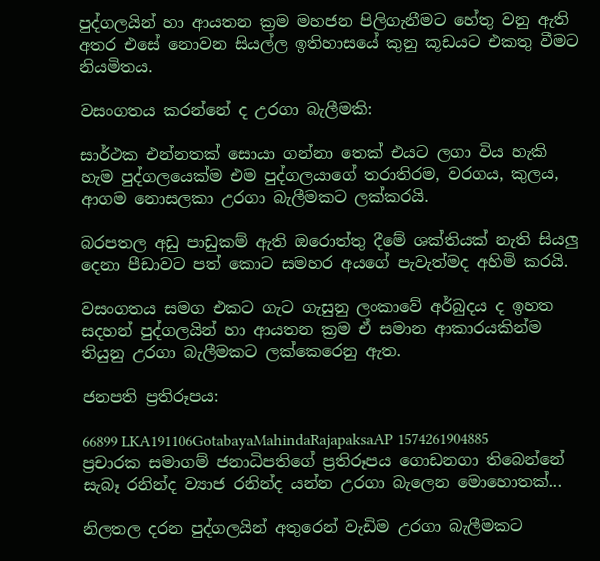පුද්ගලයින් හා ආයතන ක්‍රම මහජන පිලිගැනීමට හේතු වනු ඇති අතර එසේ නොවන සියල්ල ඉතිහාසයේ කුනු කූඩයට එකතු වීමට නියමිතය.

වසංගතය කරන්නේ ද උරගා බැලීමකි:

සාර්ථක එන්නතක් සොයා ගන්නා තෙක් එයට ලගා විය හැකි හැම පුද්ගලයෙක්ම එම පුද්ගලයාගේ තරාතිරම, වරගය, කුලය, ආගම නොසලකා උරගා බැලීමකට ලක්කරයි.

බරපතල අඩු පාඩුකම් ඇති ඔරොත්තු දීමේ ශක්තියක් නැති සියලු දෙනා පීඩාවට පත් කොට සමහර අයගේ පැවැත්මද අහිමි කරයි.

වසංගතය සමග එකට ගැට ගැසුනු ලංකාවේ අර්බුදය ද ඉහත සදහන් පුද්ගලයින් හා ආයතන ක්‍රම ඒ සමාන ආකාරයකින්ම තියුනු උරගා බැලීමකට ලක්කෙරෙනු ඇත.

ජනපති ප්‍රතිරූපය:

66899 LKA191106GotabayaMahindaRajapaksaAP 1574261904885              ප්‍රචාරක සමාගම් ජනාධිපතිගේ ප්‍රතිරූපය ගොඩනගා තිබෙන්නේ සැබෑ රනින්ද ව්‍යාජ රනින්ද යන්න උරගා බැලෙන මොහොතක්...

නිලතල දරන පුද්ගලයින් අතුරෙන් වැඩිම උරගා බැලීමකට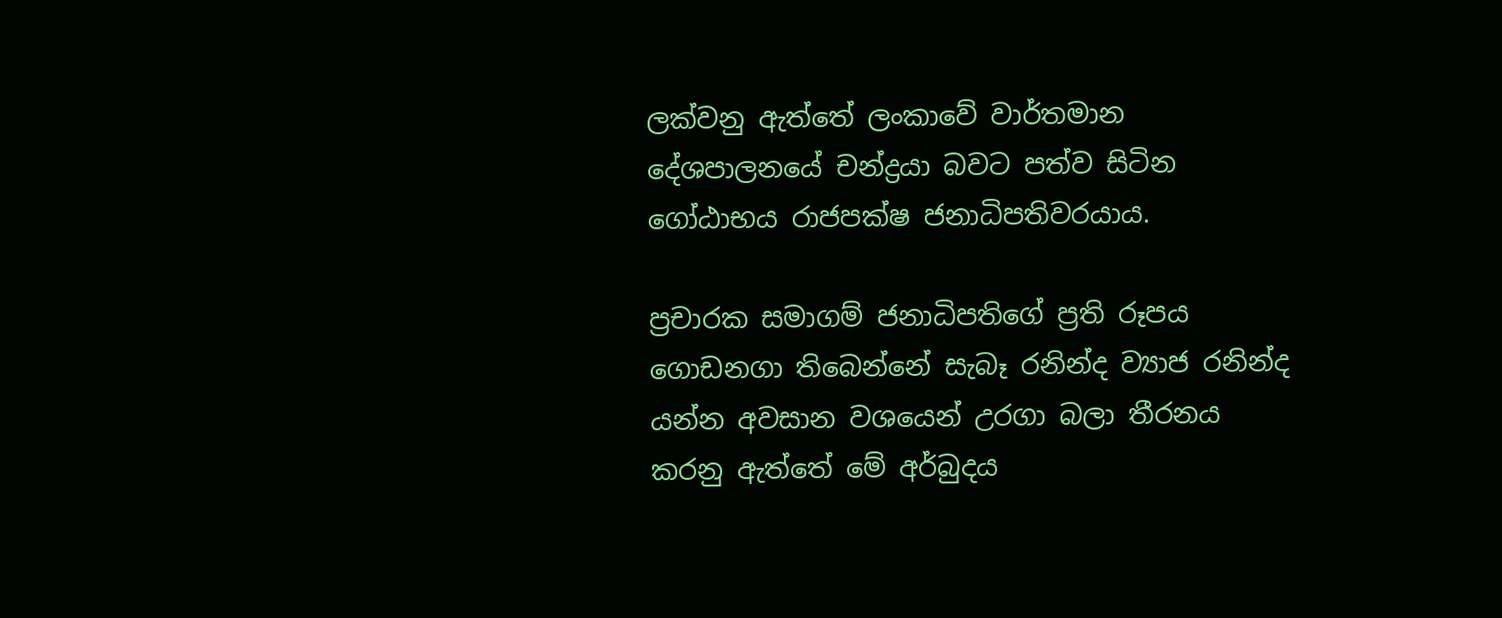ලක්වනු ඇත්තේ ලංකාවේ වාර්තමාන දේශපාලනයේ චන්ද්‍රයා බවට පත්ව සිටින ගෝඨාභය රාජපක්ෂ ජනාධිපතිවරයාය.

ප්‍රචාරක සමාගම් ජනාධිපතිගේ ප්‍රති රූපය ගොඩනගා තිබෙන්නේ සැබෑ රනින්ද ව්‍යාජ රනින්ද යන්න අවසාන වශයෙන් උරගා බලා තීරනය කරනු ඇත්තේ මේ අර්බුදය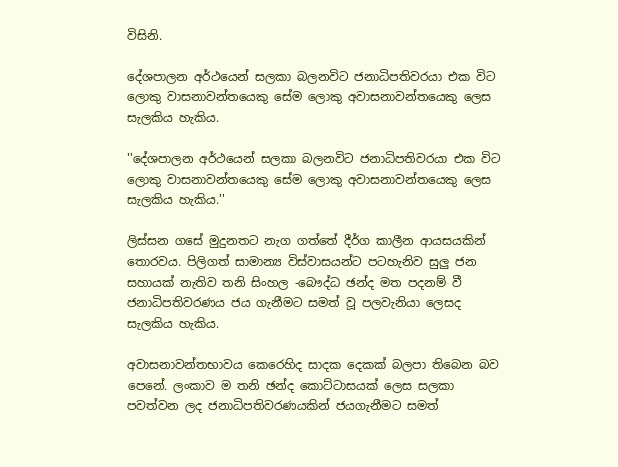විසිනි.

දේශපාලන අර්ථයෙන් සලකා බලනවිට ජනාධිපතිවරයා එක විට ලොකු වාසනාවන්තයෙකු සේම ලොකු අවාසනාවන්තයෙකු ලෙස සැලකිය හැකිය.

''දේශපාලන අර්ථයෙන් සලකා බලනවිට ජනාධිපතිවරයා එක විට ලොකු වාසනාවන්තයෙකු සේම ලොකු අවාසනාවන්තයෙකු ලෙස සැලකිය හැකිය.''

ලිස්සන ගසේ මුදුනතට නැග ගත්තේ දීර්ග කාලීන ආයසයකින් තොරවය. පිලිගත් සාමාන්‍ය විස්වාසයන්ට පටහැනිව සුලු ජන සහායක් නැතිව තනි සිංහල -බෞද්ධ ඡන්ද මත පදනම් වී ජනාධිපතිවරණය ජය ගැනීමට සමත් වූ පලවැනියා ලෙසද සැලකිය හැකිය.

අවාසනාවන්තභාවය කෙරෙහිද සාදක දෙකක් බලපා තිබෙන බව පෙනේ. ලංකාව ම තනි ඡන්ද කොට්ටාසයක් ලෙස සලකා පවත්වන ලද ජනාධිපතිවරණයකින් ජයගැනීමට සමත්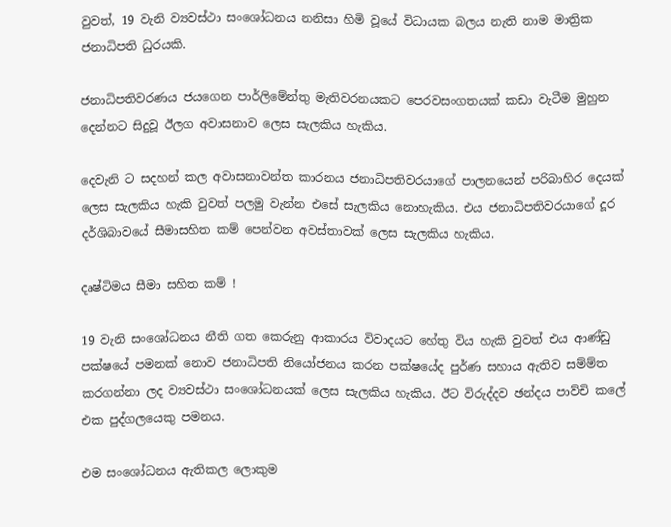වුවත්, 19 වැනි ව්‍යවස්ථා සංශෝධනය නනිසා හිමි වූයේ විධායක බලය නැති නාම මාත්‍රික ජනාධිපති ධුරයකි.

ජනාධිපතිවරණය ජයගෙන පාර්ලිමේන්තු මැතිවරනයකට පෙරවසංගතයක් කඩා වැටීම මුහුන දෙන්නට සිදුවූ ඊලග අවාසනාව ලෙස සැලකිය හැකිය.

දෙවැනි ට සදහන් කල අවාසනාවන්ත කාරනය ජනාධිපතිවරයාගේ පාලනයෙන් පරිබාහිර දෙයක් ලෙස සැලකිය හැකි වුවත් පලමු වැන්න එසේ සැලකිය නොහැකිය. එය ජනාධිපතිවරයාගේ දූර දර්ශිබාවයේ සීමාසහිත කම් පෙන්වන අවස්තාවක් ලෙස සැලකිය හැකිය.

දෘෂ්ටිමය සීමා සහිත කම් !

19 වැනි සංශෝධනය නීති ගත කෙරුනු ආකාරය විවාදයට හේතු විය හැකි වුවත් එය ආණ්ඩු පක්ෂයේ පමනක් නොව ජනාධිපති නියෝජනය කරන පක්ෂයේද පුර්ණ සහාය ඇතිව සම්ම්ත කරගන්නා ලද ව්‍යවස්ථා සංශෝධනයක් ලෙස සැලකිය හැකිය. ඊට විරුද්දව ඡන්දය පාව්චි කලේ එක පුද්ගලයෙකු පමනය.

එම සංශෝධනය ඇතිකල ලොකුම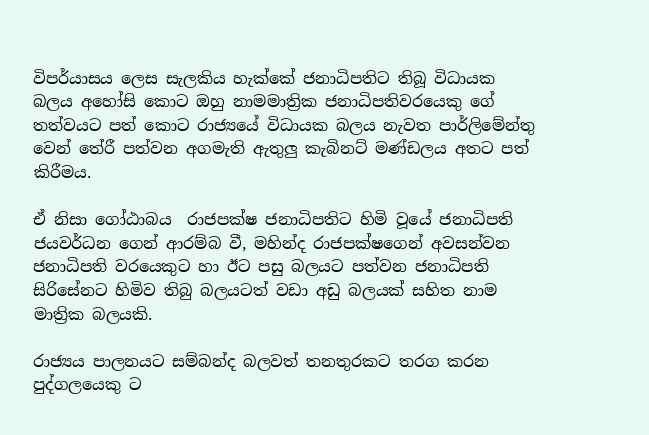විපර්යාසය ලෙස සැලකිය හැක්කේ ජනාධිපතිට තිබූ විධායක බලය අහෝසි කොට ඔහු නාමමාත්‍රික ජනාධිපතිවරයෙකු ගේ තත්වයට පත් කොට රාජ්‍යයේ විධායක බලය නැවත පාර්ලිමේන්තු වෙන් තේරී පත්වන අගමැති ඇතුලු කැබිනට් මණ්ඩලය අතට පත් කිරීමය.

ඒ නිසා ගෝඨාබය  රාජපක්ෂ ජනාධිපතිට හිමි වූයේ ජනාධිපති ජයවර්ධන ගෙන් ආරම්බ වී, මහින්ද රාජපක්ෂගෙන් අවසන්වන ජනාධිපති වරයෙකුට හා ඊට පසු බලයට පත්වන ජනාධිපති සිරිසේනට හිමිව තිබු බලයටත් වඩා අඩු බලයක් සහිත නාම මාත්‍රික බලයකි.

රාජ්‍යය පාලනයට සම්බන්ද බලවත් තනතුරකට තරග කරන පුද්ගලයෙකු ට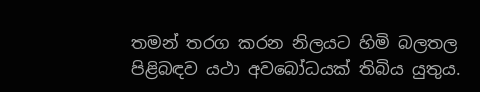තමන් තරග කරන නිලයට හිමි බලතල පිළිබඳව යථා අවබෝධයක් තිබිය යුතුය.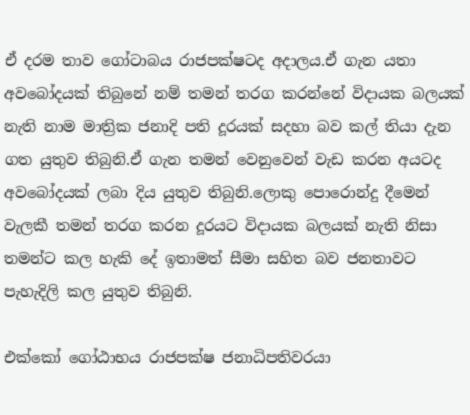ඒ දරම තාව ගෝටාබය රාජපක්ෂටද අදාලය.ඒ ගැන යතා අවබෝදයක් තිබුනේ නම් තමන් තරග කරන්නේ විදායක බලයක් නැති නාම මාත්‍රික ජනාදි පති දූරයක් සදහා බව කල් තියා දැන ගත යුතුව තිබුනි.ඒ ගැන තමන් වෙනුවෙන් වැඩ කරන අයටද අවබෝදයක් ලබා දිය යුතුව තිබුනි.ලොකු පොරොන්දු දීමෙන් වැලකී තමන් තරග කරන දූරයට විදායක බලයක් නැති නිසා තමන්ට කල හැකි දේ ඉතාමත් සීමා සහිත බව ජනතාවට පැහැදිලි කල යුතුව තිබුනි.

එක්කෝ ගෝඨාභය රාජපක්ෂ ජනාධිපතිවරයා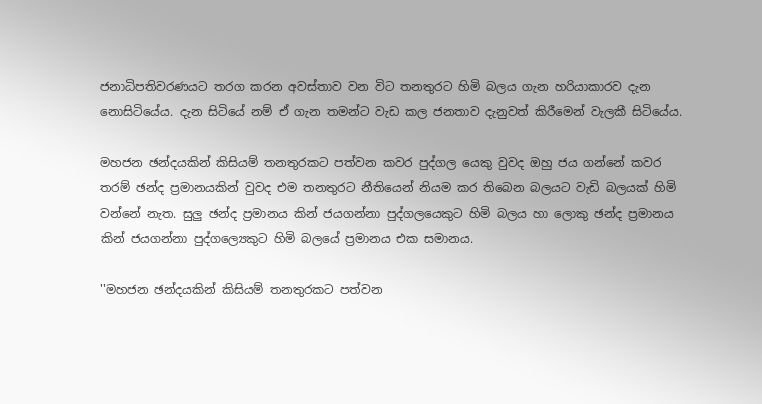ජනාධිපතිවරණයට තරග කරන අවස්තාව වන විට තනතුරට හිමි බලය ගැන හරියාකාරව දැන නොසිටියේය. දැන සිටියේ නම් ඒ ගැන තමන්ට වැඩ කල ජනතාව දැනුවත් කිරීමෙන් වැලකී සිටියේය.

මහජන ඡන්දයකින් කිසියම් තනතුරකට පත්වන කවර පුද්ගල යෙකු වුවද ඔහු ජය ගන්නේ කවර තරම් ඡන්ද ප්‍රමානයකින් වුවද එම තනතුරට නීතියෙන් නියම කර තිබෙන බලයට වැඩි බලයක් හිමි වන්නේ නැත. සුලු ඡන්ද ප්‍රමානය කින් ජයගන්නා පුද්ගලයෙකුට හිමි බලය හා ලොකු ඡන්ද ප්‍රමානය කින් ජයගන්නා පුද්ගල්‍යෙකුට හිමි බලයේ ප්‍රමානය එක සමානය.

''මහජන ඡන්දයකින් කිසියම් තනතුරකට පත්වන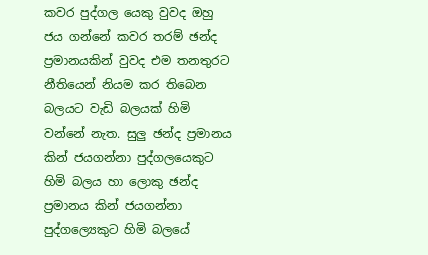කවර පුද්ගල යෙකු වුවද ඔහු ජය ගන්නේ කවර තරම් ඡන්ද ප්‍රමානයකින් වුවද එම තනතුරට නීතියෙන් නියම කර තිබෙන බලයට වැඩි බලයක් හිමි වන්නේ නැත. සුලු ඡන්ද ප්‍රමානය කින් ජයගන්නා පුද්ගලයෙකුට හිමි බලය හා ලොකු ඡන්ද ප්‍රමානය කින් ජයගන්නා පුද්ගල්‍යෙකුට හිමි බලයේ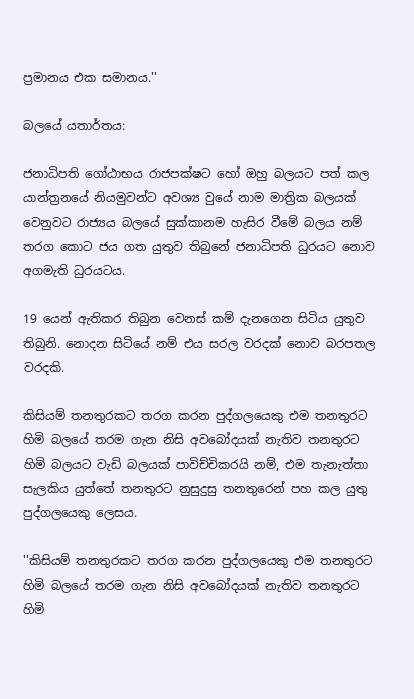ප්‍රමානය එක සමානය.''

බලයේ යතාර්තය:

ජනාධිපති ගෝඨාභය රාජපක්ෂට හෝ ඔහු බලයට පත් කල යාන්ත්‍රනයේ නියමුවන්ට අවශ්‍ය වුයේ නාම මාත්‍රික බලයක් වෙනුවට රාජ්‍යය බලයේ සුක්කානම හැසිර වීමේ බලය නම් තරග කොට ජය ගත යුතුව තිබුනේ ජනාධිපති ධුරයට නොව අගමැති ධුරයටය.

19 යෙන් ඇතිකර තිබුන වෙනස් කම් දැනගෙන සිටිය යුතුව තිබුනි. නොදන සිටියේ නම් එය සරල වරදක් නොව බරපතල වරදකි.

කිසියම් තනතුරකට තරග කරන පුද්ගලයෙකු එම තනතුරට හිමි බලයේ තරම ගැන නිසි අවබෝදයක් නැතිව තනතුරට හිමි බලයට වැඩි බලයක් පාවිච්චිකරයි නම්, එම තැනැත්තා සැලකිය යුත්තේ තනතුරට නුසුදුසු තනතුරෙන් පහ කල යුතු පුද්ගලයෙකු ලෙසය.

''කිසියම් තනතුරකට තරග කරන පුද්ගලයෙකු එම තනතුරට හිමි බලයේ තරම ගැන නිසි අවබෝදයක් නැතිව තනතුරට හිමි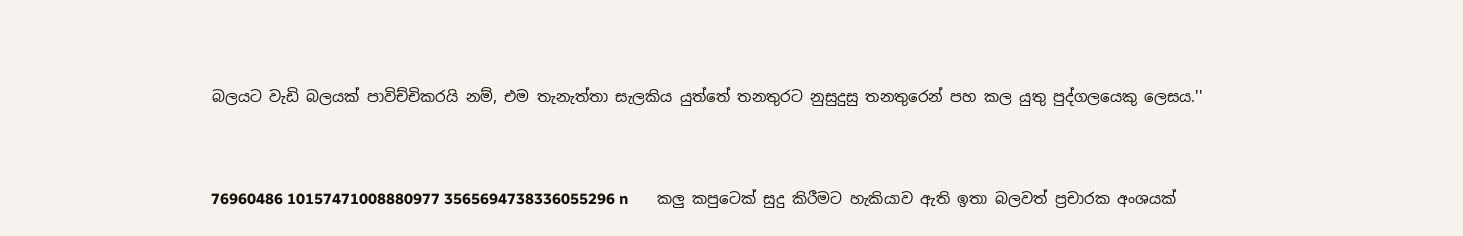බලයට වැඩි බලයක් පාවිච්චිකරයි නම්, එම තැනැත්තා සැලකිය යුත්තේ තනතුරට නුසුදුසු තනතුරෙන් පහ කල යුතු පුද්ගලයෙකු ලෙසය.''


76960486 10157471008880977 3565694738336055296 n       කලු කපුටෙක් සුදු කිරීමට හැකියාව ඇති ඉතා බලවත් ප්‍රචාරක අංශයක්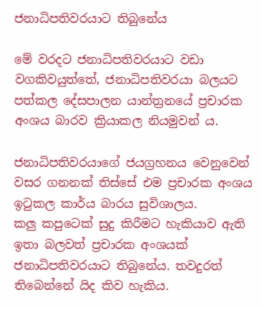ජනාධිපතිවරයාට තිබුනේය

මේ වරදට ජනාධිපතිවරයාට වඩා වගකිවයුත්තේ, ජනාධිපතිවරයා බලයට පත්කල දේසපාලන යාන්ත්‍රනයේ ප්‍රචාරක අංශය බාරව ක්‍රියාකල නියමුවන් ය.

ජනාධිපතිවරයාගේ ජයග්‍රහනය වෙනුවෙන් වසර ගනනක් තිස්සේ එම ප්‍රචාරක අංශය ඉටුකල කාර්ය බාරය සුවිශාලය.
කලු කපුටෙක් සුදු කිරීමට හැකියාව ඇති ඉතා බලවත් ප්‍රචාරක අංශයක්  ජනාධිපතිවරයාට තිබුනේය. තවදුරත් තිබෙන්නේ යිද කිව හැකිය.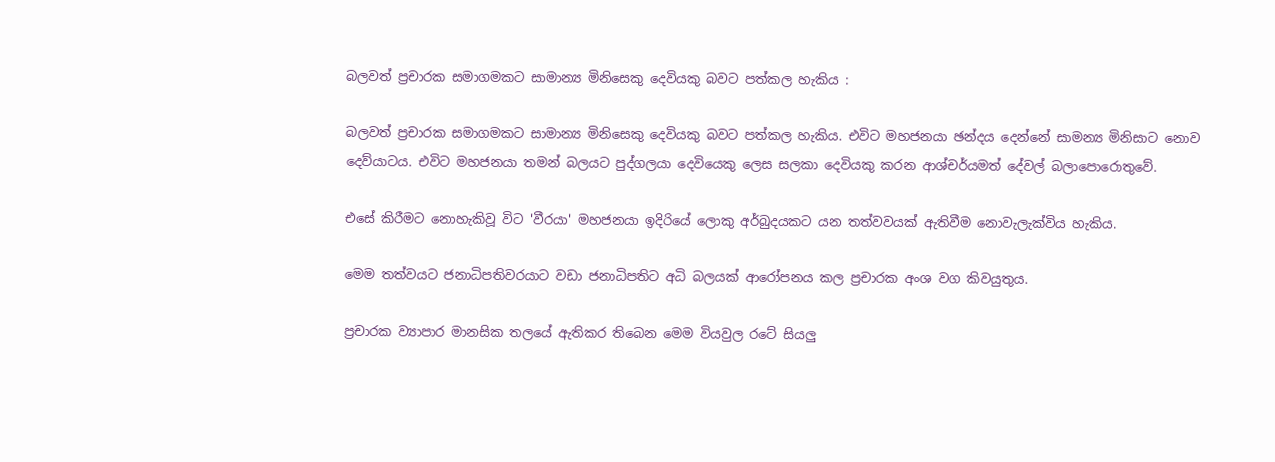බලවත් ප්‍රචාරක සමාගමකට සාමාන්‍ය මිනිසෙකු දෙවියකු බවට පත්කල හැකිය :

බලවත් ප්‍රචාරක සමාගමකට සාමාන්‍ය මිනිසෙකු දෙවියකු බවට පත්කල හැකිය. එවිට මහජනයා ඡන්දය දෙන්නේ සාමන්‍ය මිනිසාට නොව දෙව්යාටය. එවිට මහජනයා තමන් බලයට පුද්ගලයා දෙවියෙකු ලෙස සලකා දෙවියකු කරන ආශ්චර්යමත් දේවල් බලාපොරොතුවේ.

එසේ කිරීමට නොහැකිවූ විට 'වීරයා' මහජනයා ඉදිරියේ ලොකු අර්බුදයකට යන තත්වවයක් ඇතිවීම නොවැලැක්විය හැකිය.

මෙම තත්වයට ජනාධිපතිවරයාට වඩා ජනාධිපතිට අධි බලයක් ආරෝපනය කල ප්‍රචාරක අංශ වග කිවයුතුය.

ප්‍රචාරක ව්‍යාපාර මානසික තලයේ ඇතිකර තිබෙන මෙම වියවුල රටේ සියලු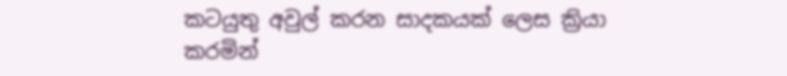කටයුතු අවුල් කරන සාදකයක් ලෙස ක්‍රියා කරමින්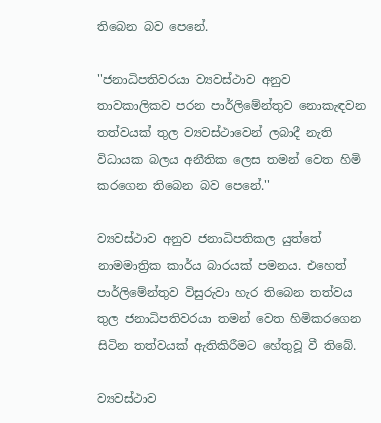තිබෙන බව පෙනේ.

''ජනාධිපතිවරයා ව්‍යවස්ථාව අනුව තාවකාලිකව පරන පාර්ලිමේන්තුව නොකැඳවන තත්වයක් තුල ව්‍යවස්ථාවෙන් ලබාදී නැති විධායක බලය අනීතික ලෙස තමන් වෙත හිමි කරගෙන තිබෙන බව පෙනේ.''

ව්‍යවස්ථාව අනුව ජනාධිපතිකල යුත්තේ නාමමාත්‍රික කාර්ය බාරයක් පමනය. එහෙත් පාර්ලිමේන්තුව විසුරුවා හැර තිබෙන තත්වය තුල ජනාධිපතිවරයා තමන් වෙත හිමිකරගෙන සිටින තත්වයක් ඇතිකිරීමට හේතුවූ වී තිබේ.

ව්‍යවස්ථාව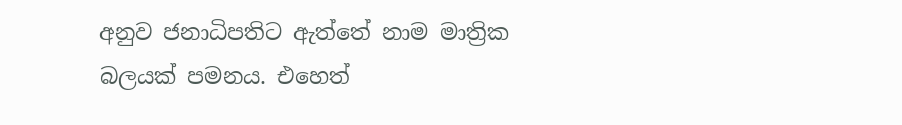අනුව ජනාධිපතිට ඇත්තේ නාම මාත්‍රික බලයක් පමනය. එහෙත්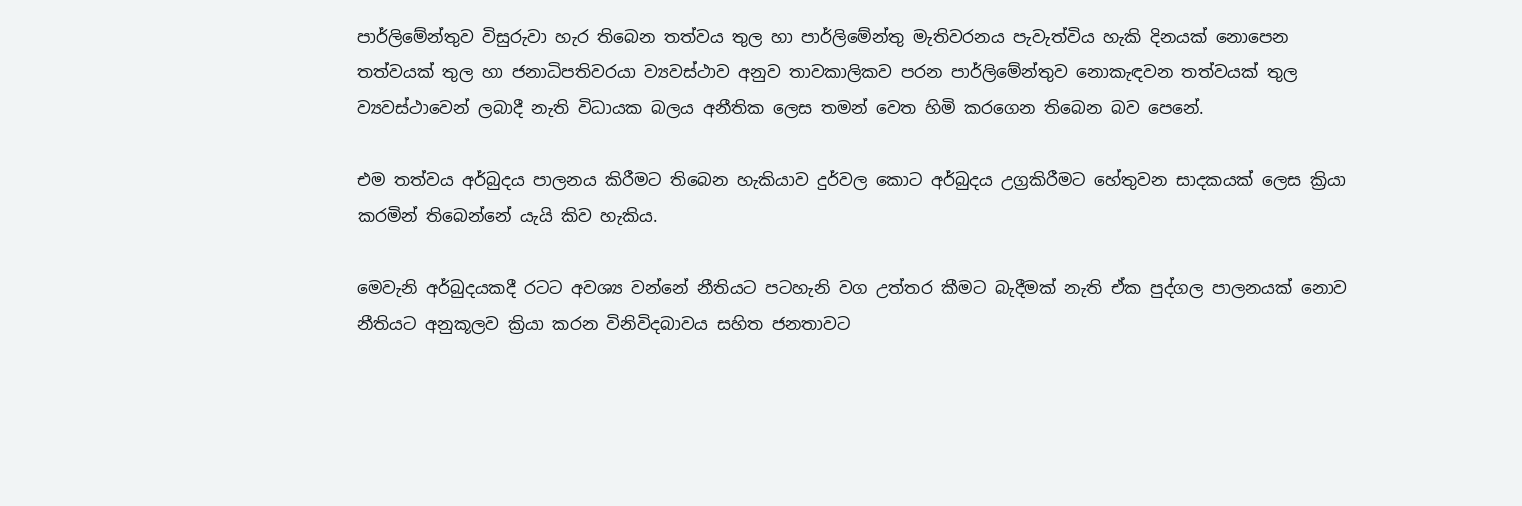පාර්ලිමේන්තුව විසුරුවා හැර තිබෙන තත්වය තුල හා පාර්ලිමේන්තු මැතිවරනය පැවැත්විය හැකි දිනයක් නොපෙන තත්වයක් තුල හා ජනාධිපතිවරයා ව්‍යවස්ථාව අනුව තාවකාලිකව පරන පාර්ලිමේන්තුව නොකැඳවන තත්වයක් තුල ව්‍යවස්ථාවෙන් ලබාදී නැති විධායක බලය අනීතික ලෙස තමන් වෙත හිමි කරගෙන තිබෙන බව පෙනේ.

එම තත්වය අර්බුදය පාලනය කිරීමට තිබෙන හැකියාව දුර්වල කොට අර්බුදය උග්‍රකිරීමට හේතුවන සාදකයක් ලෙස ක්‍රියා කරමින් තිබෙන්නේ යැයි කිව හැකිය.

මෙවැනි අර්බුදයකදී රටට අවශ්‍ය වන්නේ නීතියට පටහැනි වග උත්තර කීමට බැදීමක් නැති ඒක පුද්ගල පාලනයක් නොව නීතියට අනුකූලව ක්‍රියා කරන විනිවිදබාවය සහිත ජනතාවට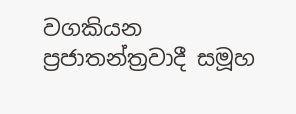වගකියන ප්‍රජාතන්ත්‍රවාදී සමූහ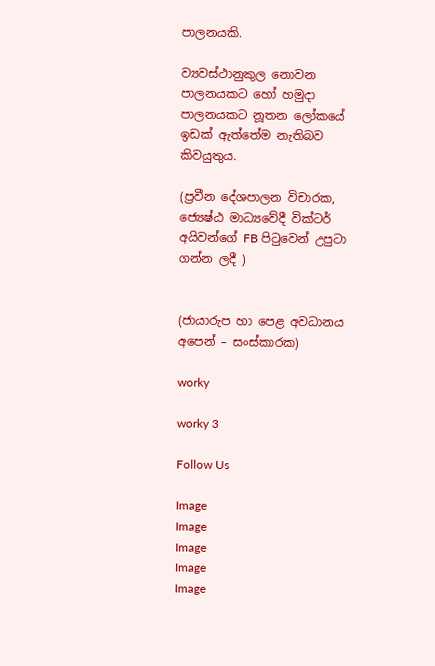පාලනයකි.

ව්‍යවස්ථානුකුල නොවන පාලනයකට හෝ හමුදා පාලනයකට නූතන ලෝකයේ ඉඩක් ඇත්තේම නැතිබව කිවයුතුය.

(ප්‍රවීන දේශපාලන විචාරක, ජ්‍යෙෂ්ඨ මාධ්‍යවේදී වික්ටර් අයිවන්ගේ FB පිටුවෙන් උපුටා ගන්න ලදී )


(ජායාරුප හා පෙළ අවධානය අපෙන් – සංස්කාරක)

worky

worky 3

Follow Us

Image
Image
Image
Image
Image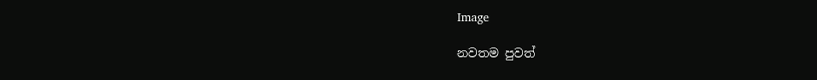Image

නවතම පුවත්